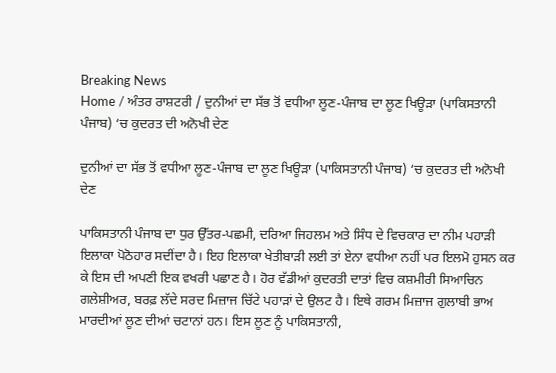Breaking News
Home / ਅੰਤਰ ਰਾਸ਼ਟਰੀ / ਦੁਨੀਆਂ ਦਾ ਸੱਭ ਤੋਂ ਵਧੀਆ ਲੂਣ-ਪੰਜਾਬ ਦਾ ਲੂਣ ਖਿਊੜਾ (ਪਾਕਿਸਤਾਨੀ ਪੰਜਾਬ) ‘ਚ ਕੁਦਰਤ ਦੀ ਅਨੋਖੀ ਦੇਣ

ਦੁਨੀਆਂ ਦਾ ਸੱਭ ਤੋਂ ਵਧੀਆ ਲੂਣ-ਪੰਜਾਬ ਦਾ ਲੂਣ ਖਿਊੜਾ (ਪਾਕਿਸਤਾਨੀ ਪੰਜਾਬ) ‘ਚ ਕੁਦਰਤ ਦੀ ਅਨੋਖੀ ਦੇਣ

ਪਾਕਿਸਤਾਨੀ ਪੰਜਾਬ ਦਾ ਧੁਰ ਉੱਤਰ-ਪਛਮੀ, ਦਰਿਆ ਜਿਹਲਮ ਅਤੇ ਸਿੰਧ ਦੇ ਵਿਚਕਾਰ ਦਾ ਨੀਮ ਪਹਾੜੀ ਇਲਾਕਾ ਪੋਠੋਹਾਰ ਸਦੀਂਦਾ ਹੈ। ਇਹ ਇਲਾਕਾ ਖੇਤੀਬਾੜੀ ਲਈ ਤਾਂ ਏਨਾ ਵਧੀਆ ਨਹੀਂ ਪਰ ਇਲਮੋ ਹੁਸਨ ਕਰ ਕੇ ਇਸ ਦੀ ਅਪਣੀ ਇਕ ਵਖਰੀ ਪਛਾਣ ਹੈ। ਹੋਰ ਵੱਡੀਆਂ ਕੁਦਰਤੀ ਦਾਤਾਂ ਵਿਚ ਕਸ਼ਮੀਰੀ ਸਿਆਚਿਨ ਗਲੇਸ਼ੀਅਰ, ਬਰਫ਼ ਲੱਦੇ ਸਰਦ ਮਿਜ਼ਾਜ ਚਿੱਟੇ ਪਹਾੜਾਂ ਦੇ ਉਲਟ ਹੈ। ਇਥੇ ਗਰਮ ਮਿਜ਼ਾਜ ਗੁਲਾਬੀ ਭਾਅ ਮਾਰਦੀਆਂ ਲੂਣ ਦੀਆਂ ਚਟਾਨਾਂ ਹਨ। ਇਸ ਲੂਣ ਨੂੰ ਪਾਕਿਸਤਾਨੀ,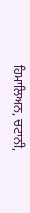ਹਿਮਾਲਿਅਨ, ਚਟਾਨੀ,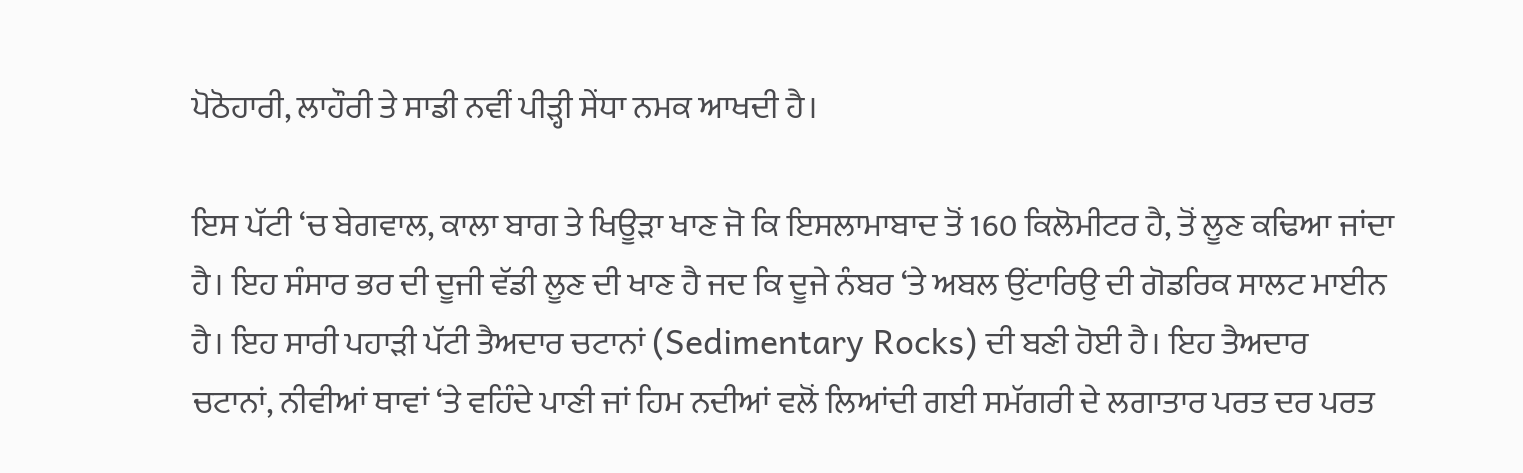ਪੋਠੋਹਾਰੀ, ਲਾਹੌਰੀ ਤੇ ਸਾਡੀ ਨਵੀਂ ਪੀੜ੍ਹੀ ਸੇਂਧਾ ਨਮਕ ਆਖਦੀ ਹੈ।

ਇਸ ਪੱਟੀ ‘ਚ ਬੇਗਵਾਲ, ਕਾਲਾ ਬਾਗ ਤੇ ਖਿਊੜਾ ਖਾਣ ਜੋ ਕਿ ਇਸਲਾਮਾਬਾਦ ਤੋਂ 160 ਕਿਲੋਮੀਟਰ ਹੈ, ਤੋਂ ਲੂਣ ਕਢਿਆ ਜਾਂਦਾ ਹੈ। ਇਹ ਸੰਸਾਰ ਭਰ ਦੀ ਦੂਜੀ ਵੱਡੀ ਲੂਣ ਦੀ ਖਾਣ ਹੈ ਜਦ ਕਿ ਦੂਜੇ ਨੰਬਰ ‘ਤੇ ਅਬਲ ਉਂਟਾਰਿਉ ਦੀ ਗੋਡਰਿਕ ਸਾਲਟ ਮਾਈਨ ਹੈ। ਇਹ ਸਾਰੀ ਪਹਾੜੀ ਪੱਟੀ ਤੈਅਦਾਰ ਚਟਾਨਾਂ (Sedimentary Rocks) ਦੀ ਬਣੀ ਹੋਈ ਹੈ। ਇਹ ਤੈਅਦਾਰ ਚਟਾਨਾਂ, ਨੀਵੀਆਂ ਥਾਵਾਂ ‘ਤੇ ਵਹਿੰਦੇ ਪਾਣੀ ਜਾਂ ਹਿਮ ਨਦੀਆਂ ਵਲੋਂ ਲਿਆਂਦੀ ਗਈ ਸਮੱਗਰੀ ਦੇ ਲਗਾਤਾਰ ਪਰਤ ਦਰ ਪਰਤ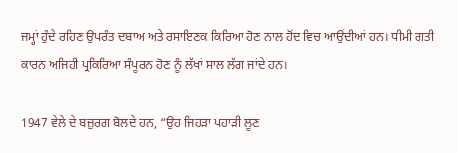ਜਮ੍ਹਾਂ ਹੁੰਦੇ ਰਹਿਣ ਉਪਰੰਤ ਦਬਾਅ ਅਤੇ ਰਸਾਇਣਕ ਕਿਰਿਆ ਹੋਣ ਨਾਲ ਹੋਂਦ ਵਿਚ ਆਉਂਦੀਆਂ ਹਨ। ਧੀਮੀ ਗਤੀ ਕਾਰਨ ਅਜਿਹੀ ਪ੍ਰਕਿਰਿਆ ਸੰਪੂਰਨ ਹੋਣ ਨੂੰ ਲੱਖਾਂ ਸਾਲ ਲੱਗ ਜਾਂਦੇ ਹਨ।

1947 ਵੇਲੇ ਦੇ ਬਜ਼ੁਰਗ ਬੋਲਦੇ ਹਨ, “ਉਹ ਜਿਹੜਾ ਪਹਾੜੀ ਲੂਣ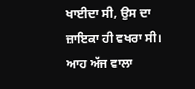ਖਾਈਦਾ ਸੀ, ਉਸ ਦਾ ਜ਼ਾਇਕਾ ਹੀ ਵਖਰਾ ਸੀ। ਆਹ ਅੱਜ ਵਾਲਾ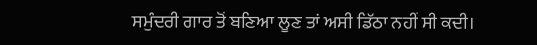ਸਮੁੰਦਰੀ ਗਾਰ ਤੋਂ ਬਣਿਆ ਲੂਣ ਤਾਂ ਅਸੀ ਡਿੱਠਾ ਨਹੀਂ ਸੀ ਕਦੀ।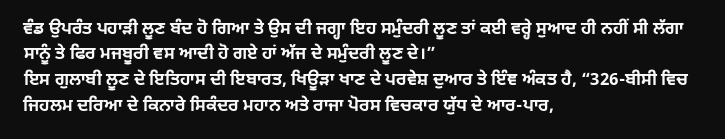ਵੰਡ ਉਪਰੰਤ ਪਹਾੜੀ ਲੂਣ ਬੰਦ ਹੋ ਗਿਆ ਤੇ ਉਸ ਦੀ ਜਗ੍ਹਾ ਇਹ ਸਮੁੰਦਰੀ ਲੂਣ ਤਾਂ ਕਈ ਵਰ੍ਹੇ ਸੁਆਦ ਹੀ ਨਹੀਂ ਸੀ ਲੱਗਾ ਸਾਨੂੰ ਤੇ ਫਿਰ ਮਜਬੂਰੀ ਵਸ ਆਦੀ ਹੋ ਗਏ ਹਾਂ ਅੱਜ ਦੇ ਸਮੁੰਦਰੀ ਲੂਣ ਦੇ।”
ਇਸ ਗੁਲਾਬੀ ਲੂਣ ਦੇ ਇਤਿਹਾਸ ਦੀ ਇਬਾਰਤ, ਖਿਊੜਾ ਖਾਣ ਦੇ ਪਰਵੇਸ਼ ਦੁਆਰ ਤੇ ਇੰਞ ਅੰਕਤ ਹੈ, “326-ਬੀਸੀ ਵਿਚ ਜਿਹਲਮ ਦਰਿਆ ਦੇ ਕਿਨਾਰੇ ਸਿਕੰਦਰ ਮਹਾਨ ਅਤੇ ਰਾਜਾ ਪੋਰਸ ਵਿਚਕਾਰ ਯੁੱਧ ਦੇ ਆਰ-ਪਾਰ,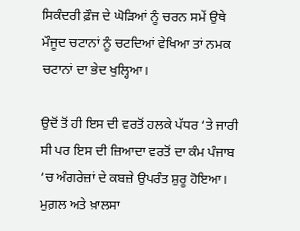ਸਿਕੰਦਰੀ ਫ਼ੌਜ ਦੇ ਘੋੜਿਆਂ ਨੂੰ ਚਰਨ ਸਮੇਂ ਉਥੇ ਮੌਜੂਦ ਚਟਾਨਾਂ ਨੂੰ ਚਟਦਿਆਂ ਵੇਖਿਆ ਤਾਂ ਨਮਕ ਚਟਾਨਾਂ ਦਾ ਭੇਦ ਖੁਲ੍ਹਿਆ।

ਉਦੋਂ ਤੋਂ ਹੀ ਇਸ ਦੀ ਵਰਤੋਂ ਹਲਕੇ ਪੱਧਰ ‘ਤੇ ਜਾਰੀ ਸੀ ਪਰ ਇਸ ਦੀ ਜ਼ਿਆਦਾ ਵਰਤੋਂ ਦਾ ਕੰਮ ਪੰਜਾਬ ‘ਚ ਅੰਗਰੇਜ਼ਾਂ ਦੇ ਕਬਜ਼ੇ ਉਪਰੰਤ ਸ਼ੁਰੂ ਹੋਇਆ। ਮੁਗ਼ਲ ਅਤੇ ਖ਼ਾਲਸਾ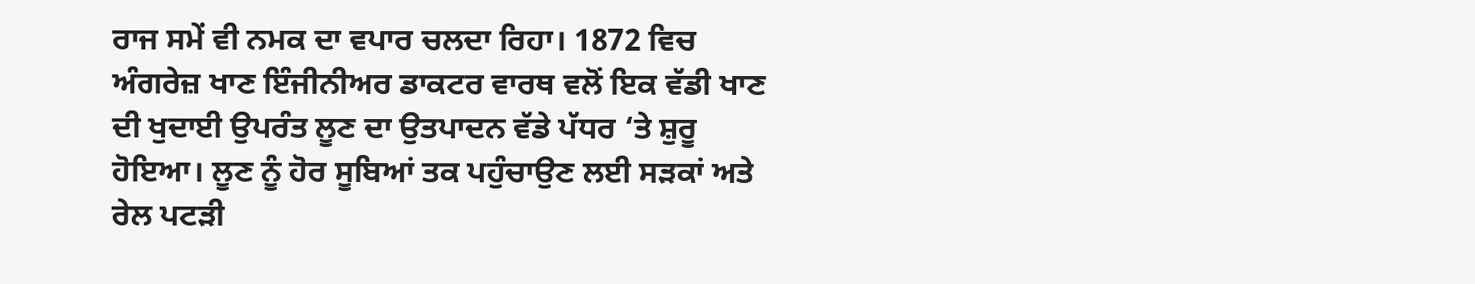ਰਾਜ ਸਮੇਂ ਵੀ ਨਮਕ ਦਾ ਵਪਾਰ ਚਲਦਾ ਰਿਹਾ। 1872 ਵਿਚ ਅੰਗਰੇਜ਼ ਖਾਣ ਇੰਜੀਨੀਅਰ ਡਾਕਟਰ ਵਾਰਥ ਵਲੋਂ ਇਕ ਵੱਡੀ ਖਾਣ ਦੀ ਖੁਦਾਈ ਉਪਰੰਤ ਲੂਣ ਦਾ ਉਤਪਾਦਨ ਵੱਡੇ ਪੱਧਰ ‘ਤੇ ਸ਼ੁਰੂ ਹੋਇਆ। ਲੂਣ ਨੂੰ ਹੋਰ ਸੂਬਿਆਂ ਤਕ ਪਹੁੰਚਾਉਣ ਲਈ ਸੜਕਾਂ ਅਤੇ ਰੇਲ ਪਟੜੀ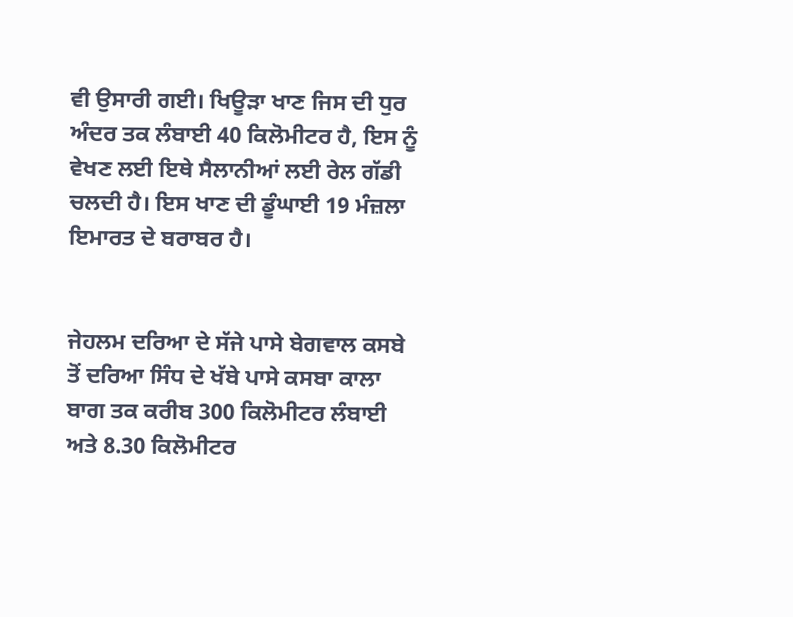ਵੀ ਉਸਾਰੀ ਗਈ। ਖਿਊੜਾ ਖਾਣ ਜਿਸ ਦੀ ਧੁਰ ਅੰਦਰ ਤਕ ਲੰਬਾਈ 40 ਕਿਲੋਮੀਟਰ ਹੈ, ਇਸ ਨੂੰ ਵੇਖਣ ਲਈ ਇਥੇ ਸੈਲਾਨੀਆਂ ਲਈ ਰੇਲ ਗੱਡੀ ਚਲਦੀ ਹੈ। ਇਸ ਖਾਣ ਦੀ ਡੂੰਘਾਈ 19 ਮੰਜ਼ਲਾ ਇਮਾਰਤ ਦੇ ਬਰਾਬਰ ਹੈ।


ਜੇਹਲਮ ਦਰਿਆ ਦੇ ਸੱਜੇ ਪਾਸੇ ਬੇਗਵਾਲ ਕਸਬੇ ਤੋਂ ਦਰਿਆ ਸਿੰਧ ਦੇ ਖੱਬੇ ਪਾਸੇ ਕਸਬਾ ਕਾਲਾ ਬਾਗ ਤਕ ਕਰੀਬ 300 ਕਿਲੋਮੀਟਰ ਲੰਬਾਈ ਅਤੇ 8.30 ਕਿਲੋਮੀਟਰ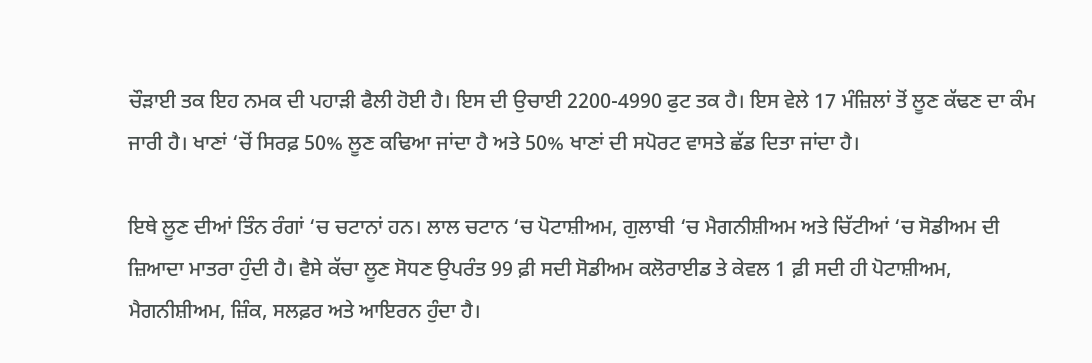ਚੌੜਾਈ ਤਕ ਇਹ ਨਮਕ ਦੀ ਪਹਾੜੀ ਫੈਲੀ ਹੋਈ ਹੈ। ਇਸ ਦੀ ਉਚਾਈ 2200-4990 ਫੁਟ ਤਕ ਹੈ। ਇਸ ਵੇਲੇ 17 ਮੰਜ਼ਿਲਾਂ ਤੋਂ ਲੂਣ ਕੱਢਣ ਦਾ ਕੰਮ ਜਾਰੀ ਹੈ। ਖਾਣਾਂ ‘ਚੋਂ ਸਿਰਫ਼ 50% ਲੂਣ ਕਢਿਆ ਜਾਂਦਾ ਹੈ ਅਤੇ 50% ਖਾਣਾਂ ਦੀ ਸਪੋਰਟ ਵਾਸਤੇ ਛੱਡ ਦਿਤਾ ਜਾਂਦਾ ਹੈ।

ਇਥੇ ਲੂਣ ਦੀਆਂ ਤਿੰਨ ਰੰਗਾਂ ‘ਚ ਚਟਾਨਾਂ ਹਨ। ਲਾਲ ਚਟਾਨ ‘ਚ ਪੋਟਾਸ਼ੀਅਮ, ਗੁਲਾਬੀ ‘ਚ ਮੈਗਨੀਸ਼ੀਅਮ ਅਤੇ ਚਿੱਟੀਆਂ ‘ਚ ਸੋਡੀਅਮ ਦੀ ਜ਼ਿਆਦਾ ਮਾਤਰਾ ਹੁੰਦੀ ਹੈ। ਵੈਸੇ ਕੱਚਾ ਲੂਣ ਸੋਧਣ ਉਪਰੰਤ 99 ਫ਼ੀ ਸਦੀ ਸੋਡੀਅਮ ਕਲੋਰਾਈਡ ਤੇ ਕੇਵਲ 1 ਫ਼ੀ ਸਦੀ ਹੀ ਪੋਟਾਸ਼ੀਅਮ, ਮੈਗਨੀਸ਼ੀਅਮ, ਜ਼ਿੰਕ, ਸਲਫ਼ਰ ਅਤੇ ਆਇਰਨ ਹੁੰਦਾ ਹੈ।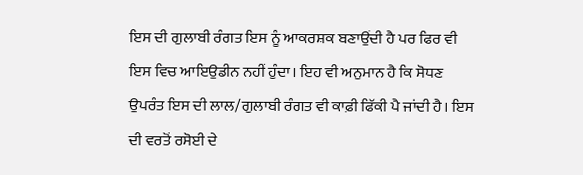ਇਸ ਦੀ ਗੁਲਾਬੀ ਰੰਗਤ ਇਸ ਨੂੰ ਆਕਰਸ਼ਕ ਬਣਾਉਂਦੀ ਹੈ ਪਰ ਫਿਰ ਵੀ ਇਸ ਵਿਚ ਆਇਉਡੀਨ ਨਹੀਂ ਹੁੰਦਾ। ਇਹ ਵੀ ਅਨੁਮਾਨ ਹੈ ਕਿ ਸੋਧਣ ਉਪਰੰਤ ਇਸ ਦੀ ਲਾਲ/ਗੁਲਾਬੀ ਰੰਗਤ ਵੀ ਕਾਫ਼ੀ ਫਿੱਕੀ ਪੈ ਜਾਂਦੀ ਹੈ। ਇਸ ਦੀ ਵਰਤੋਂ ਰਸੋਈ ਦੇ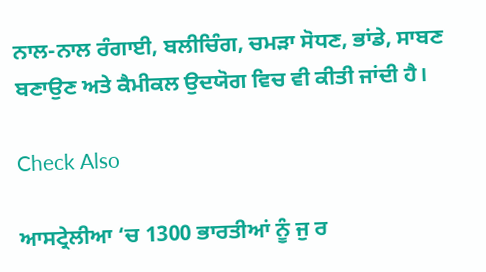ਨਾਲ-ਨਾਲ ਰੰਗਾਈ, ਬਲੀਚਿੰਗ, ਚਮੜਾ ਸੋਧਣ, ਭਾਂਡੇ, ਸਾਬਣ ਬਣਾਉਣ ਅਤੇ ਕੈਮੀਕਲ ਉਦਯੋਗ ਵਿਚ ਵੀ ਕੀਤੀ ਜਾਂਦੀ ਹੈ।

Check Also

ਆਸਟ੍ਰੇਲੀਆ ‘ਚ 1300 ਭਾਰਤੀਆਂ ਨੂੰ ਜੁ ਰ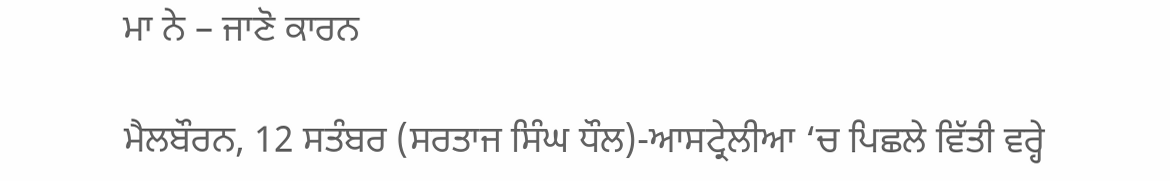ਮਾ ਨੇ – ਜਾਣੋ ਕਾਰਨ

ਮੈਲਬੌਰਨ, 12 ਸਤੰਬਰ (ਸਰਤਾਜ ਸਿੰਘ ਧੌਲ)-ਆਸਟ੍ਰੇਲੀਆ ‘ਚ ਪਿਛਲੇ ਵਿੱਤੀ ਵਰ੍ਹੇ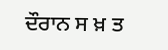ਦੌਰਾਨ ਸ ਖ਼ ਤ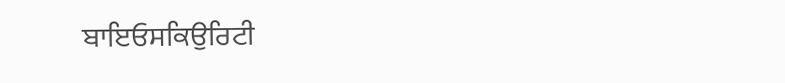ਬਾਇਓਸਕਿਉਰਿਟੀ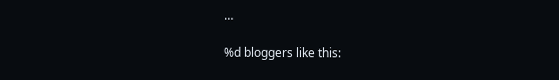…

%d bloggers like this: